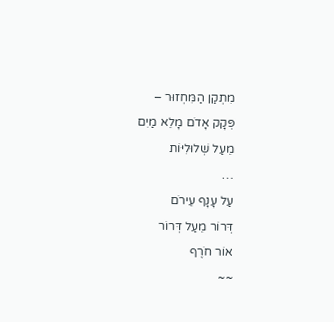מִתְקַן הַמִּחְזוּר –
פְּקָק אָדֹם מָלֵא מַיִם
מֵעַל שְׁלוּלִיּוֹת
…
עַל עָנָף עֵירֹם
דְּרוֹר מֵעַל דְּרוֹר
אוֹר חֹרֶף
~~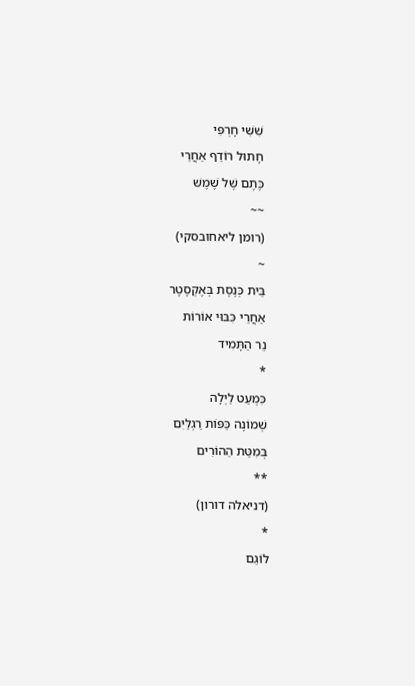שִׁשִּׁי חָרְפִּי
חָתוּל רוֹדֵף אַחֲרֵי
כֶּתֶם שֶׁל שֶׁמֶשׁ
~~
(רומן ליאחובסקי)
~
בֵּית כְּנֶסֶת בְּאֶקְסֶטֶר
אַחֲרֵי כִּבּוּי אוֹרוֹת
נֵר הַתָּמִיד
*
כִּמְעַט לַיְלָה
שְׁמוֹנֶה כַּפּוֹת רַגְלַיִם
בְּמִטַּת הַהוֹרִים
**
(דניאלה דורון)
*
לוֹגֵם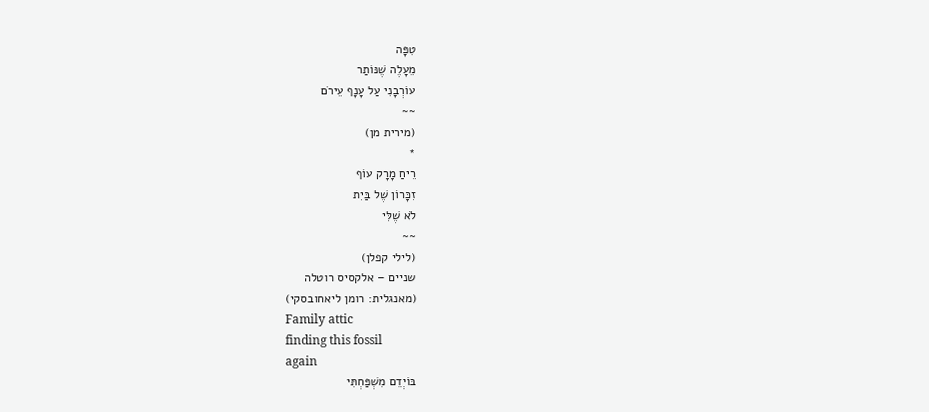טִפָּה
מֵעָלֶה שֶׁנּוֹתַר
עוֹרְבָנִי עַל עָנָף עֵירֹם
~~
(מירית מן)
*
רֵיחַ מָרָק עוֹף
זִכָּרוֹן שֶׁל בַּיִת
לֹא שֶׁלִּי
~~
(לילי קפלן)
שניים – אלקסיס רוטלה
(מאנגלית: רומן ליאחובסקי)
Family attic
finding this fossil
again
בּוֹיְדֵם מִשְׁפַּחְתִּי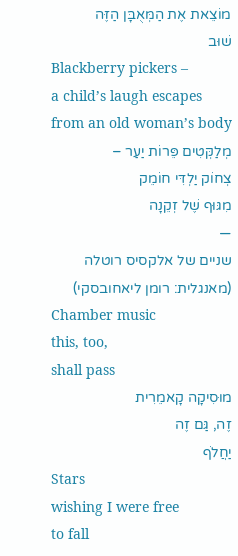מוֹצֵאת אֶת הַמְּאֻבָּן הַזֶּה
שׁוּב
Blackberry pickers –
a child’s laugh escapes
from an old woman’s body
מְלַקְּטִים פֵּרוֹת יַעַר –
צְחוֹק יַלְדִּי חוֹמֵק
מִגּוּף שֶׁל זְקֵנָה
—
שניים של אלקסיס רוטלה
(מאנגלית: רומן ליאחובסקי)
Chamber music
this, too,
shall pass
מוּסִיקָה קָאמֵרִית
זֶה, גַּם זֶה
יַחֲלֹף
Stars
wishing I were free
to fall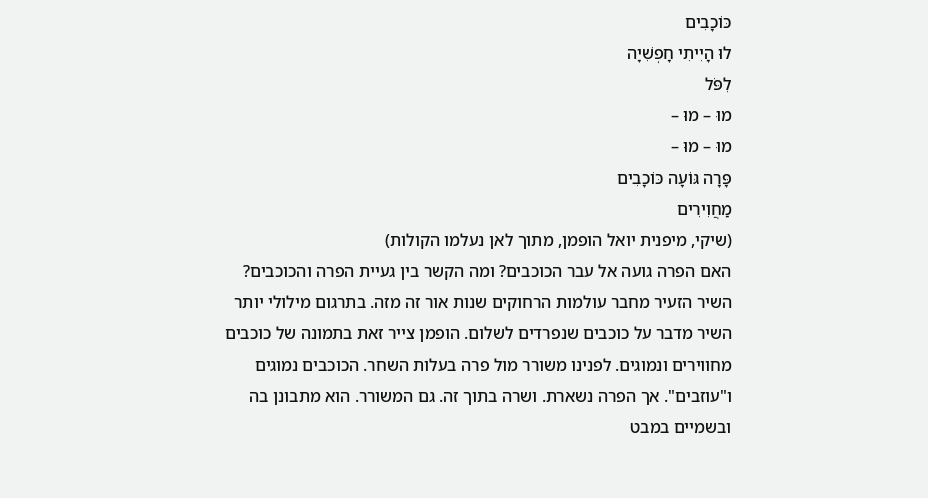כּוֹכָבִים
לוּ הָיִיתִי חָפְשִׁיָה
לִפֹּל
מוּ – מוּ –
מוּ – מוּ –
פָּרָה גּוֹעָה כּוֹכָבִים
מַחֲוִירִים
(שיקי, מיפנית יואל הופמן, מתוך לאן נעלמו הקולות)
האם הפרה גועה אל עבר הכוכבים? ומה הקשר בין געיית הפרה והכוכבים? השיר הזעיר מחבר עולמות הרחוקים שנות אור זה מזה. בתרגום מילולי יותר השיר מדבר על כוכבים שנפרדים לשלום. הופמן צייר זאת בתמונה של כוכבים מחווירים ונמוגים. לפנינו משורר מול פרה בעלות השחר. הכוכבים נמוגים ו"עוזבים". אך הפרה נשארת. ושרה בתוך זה. גם המשורר. הוא מתבונן בה ובשמיים במבט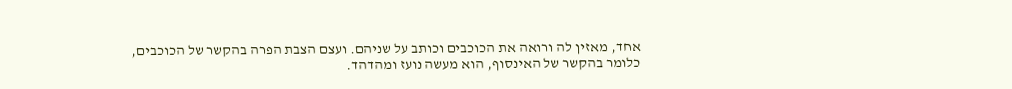אחד, מאזין לה ורואה את הכוכבים וכותב על שניהם. ועצם הצבת הפרה בהקשר של הכוכבים, כלומר בהקשר של האינסוף, הוא מעשה נועז ומהדהד.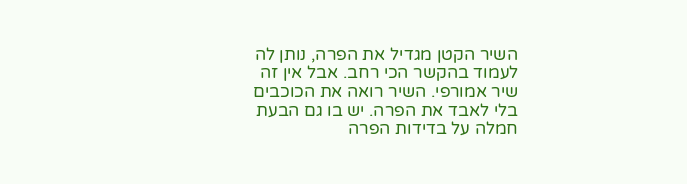השיר הקטן מגדיל את הפרה, נותן לה לעמוד בהקשר הכי רחב. אבל אין זה שיר אמורפי. השיר רואה את הכוכבים בלי לאבד את הפרה. יש בו גם הבעת חמלה על בדידות הפרה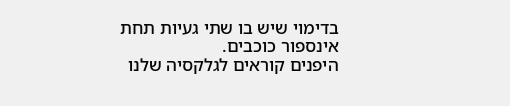בדימוי שיש בו שתי געיות תחת אינספור כוכבים.
היפנים קוראים לגלקסיה שלנו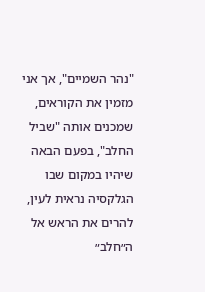"נהר השמיים", אך אני מזמין את הקוראים, שמכנים אותה "שביל החלב", בפעם הבאה שיהיו במקום שבו הגלקסיה נראית לעין, להרים את הראש אל ה״חלב״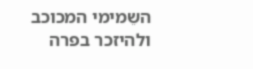השֵמימי המכוכב ולהיזכר בפרה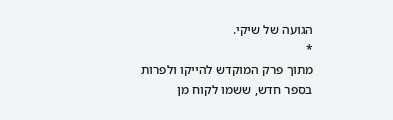הגועה של שיקי.
*
מתוך פרק המוקדש להייקו ולפרות בספר חדש, ששמו לקוח מן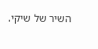השיר של שיקי.